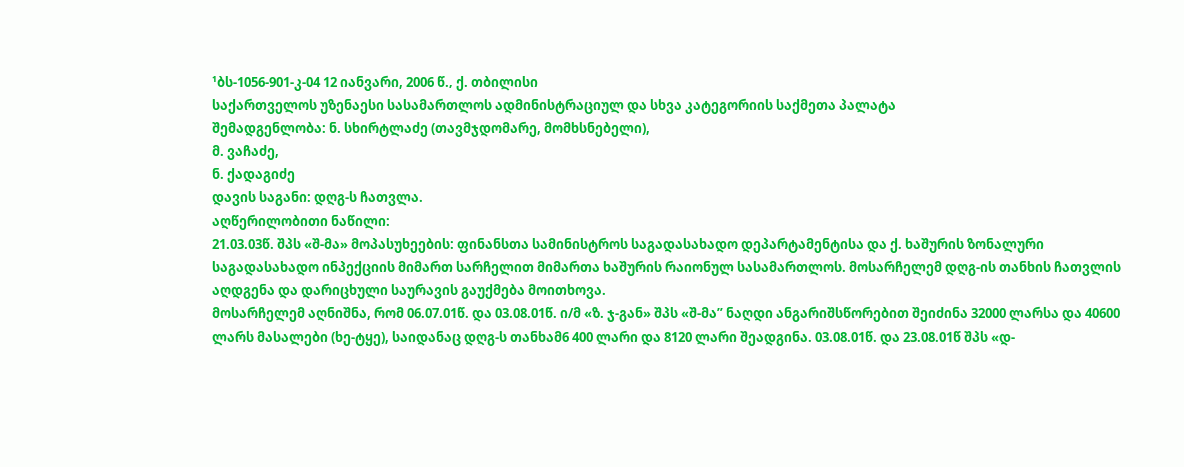¹ბს-1056-901-კ-04 12 იანვარი, 2006 წ.‚ ქ. თბილისი
საქართველოს უზენაესი სასამართლოს ადმინისტრაციულ და სხვა კატეგორიის საქმეთა პალატა
შემადგენლობა: ნ. სხირტლაძე (თავმჯდომარე, მომხსნებელი),
მ. ვაჩაძე,
ნ. ქადაგიძე
დავის საგანი: დღგ-ს ჩათვლა.
აღწერილობითი ნაწილი:
21.03.03წ. შპს «შ-მა» მოპასუხეების: ფინანსთა სამინისტროს საგადასახადო დეპარტამენტისა და ქ. ხაშურის ზონალური საგადასახადო ინპექციის მიმართ სარჩელით მიმართა ხაშურის რაიონულ სასამართლოს. მოსარჩელემ დღგ-ის თანხის ჩათვლის აღდგენა და დარიცხული საურავის გაუქმება მოითხოვა.
მოსარჩელემ აღნიშნა, რომ 06.07.01წ. და 03.08.01წ. ი/მ «ზ. ჯ-გან» შპს «შ-მა” ნაღდი ანგარიშსწორებით შეიძინა 32000 ლარსა და 40600 ლარს მასალები (ხე-ტყე), საიდანაც დღგ-ს თანხამ6 400 ლარი და 8120 ლარი შეადგინა. 03.08.01წ. და 23.08.01წ შპს «დ-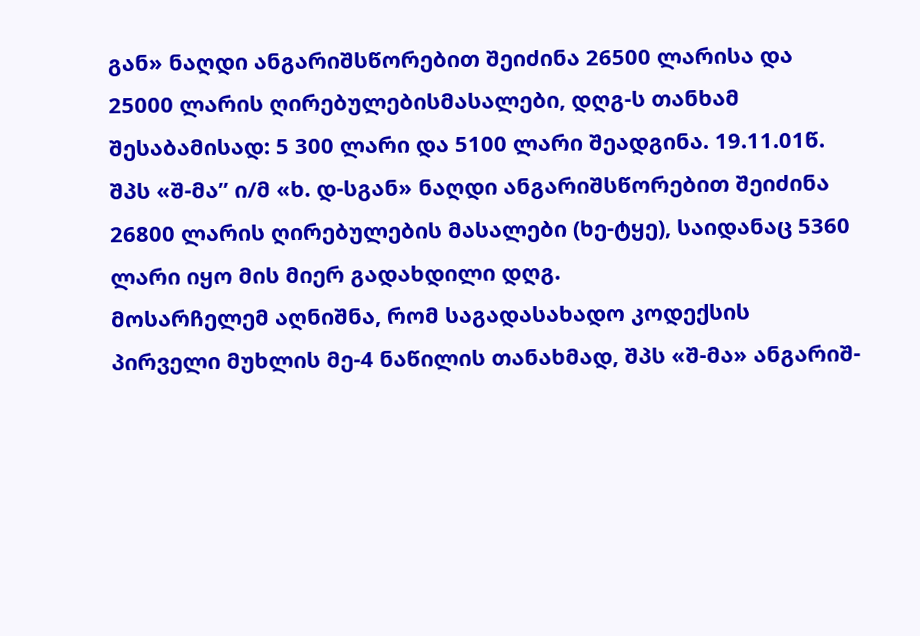გან» ნაღდი ანგარიშსწორებით შეიძინა 26500 ლარისა და 25000 ლარის ღირებულებისმასალები, დღგ-ს თანხამ შესაბამისად: 5 300 ლარი და 5100 ლარი შეადგინა. 19.11.01წ. შპს «შ-მა” ი/მ «ხ. დ-სგან» ნაღდი ანგარიშსწორებით შეიძინა 26800 ლარის ღირებულების მასალები (ხე-ტყე), საიდანაც 5360 ლარი იყო მის მიერ გადახდილი დღგ.
მოსარჩელემ აღნიშნა, რომ საგადასახადო კოდექსის პირველი მუხლის მე-4 ნაწილის თანახმად, შპს «შ-მა» ანგარიშ-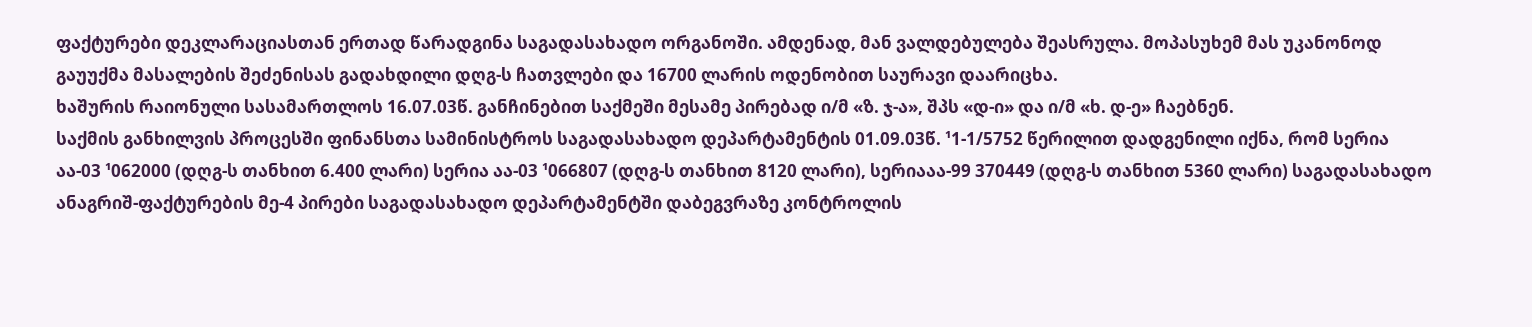ფაქტურები დეკლარაციასთან ერთად წარადგინა საგადასახადო ორგანოში. ამდენად, მან ვალდებულება შეასრულა. მოპასუხემ მას უკანონოდ გაუუქმა მასალების შეძენისას გადახდილი დღგ-ს ჩათვლები და 16700 ლარის ოდენობით საურავი დაარიცხა.
ხაშურის რაიონული სასამართლოს 16.07.03წ. განჩინებით საქმეში მესამე პირებად ი/მ «ზ. ჯ-ა», შპს «დ-ი» და ი/მ «ხ. დ-ე» ჩაებნენ.
საქმის განხილვის პროცესში ფინანსთა სამინისტროს საგადასახადო დეპარტამენტის 01.09.03წ. ¹1-1/5752 წერილით დადგენილი იქნა, რომ სერია აა-03 ¹062000 (დღგ-ს თანხით 6.400 ლარი) სერია აა-03 ¹066807 (დღგ-ს თანხით 8120 ლარი), სერიააა-99 370449 (დღგ-ს თანხით 5360 ლარი) საგადასახადო ანაგრიშ-ფაქტურების მე-4 პირები საგადასახადო დეპარტამენტში დაბეგვრაზე კონტროლის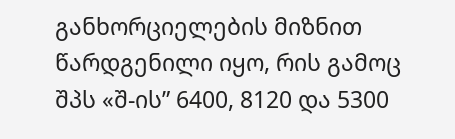განხორციელების მიზნით წარდგენილი იყო, რის გამოც შპს «შ-ის” 6400, 8120 და 5300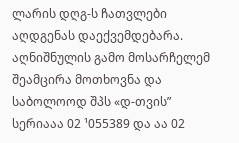ლარის დღგ-ს ჩათვლები აღდგენას დაექვემდებარა. აღნიშნულის გამო მოსარჩელემ შეამცირა მოთხოვნა და საბოლოოდ შპს «დ-თვის” სერიააა 02 ¹055389 და აა 02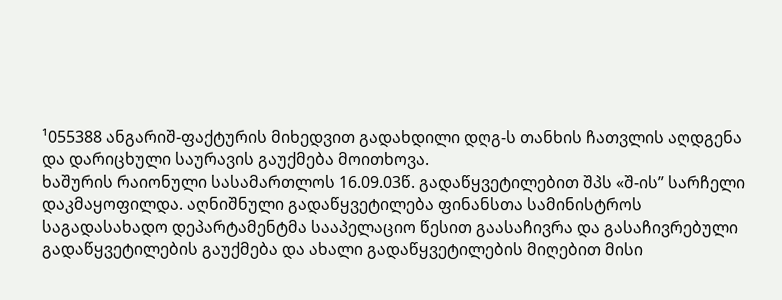¹055388 ანგარიშ-ფაქტურის მიხედვით გადახდილი დღგ-ს თანხის ჩათვლის აღდგენა და დარიცხული საურავის გაუქმება მოითხოვა.
ხაშურის რაიონული სასამართლოს 16.09.03წ. გადაწყვეტილებით შპს «შ-ის” სარჩელი დაკმაყოფილდა. აღნიშნული გადაწყვეტილება ფინანსთა სამინისტროს საგადასახადო დეპარტამენტმა სააპელაციო წესით გაასაჩივრა და გასაჩივრებული გადაწყვეტილების გაუქმება და ახალი გადაწყვეტილების მიღებით მისი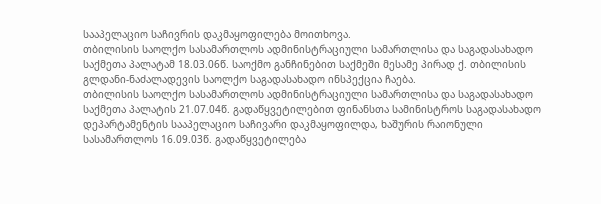სააპელაციო საჩივრის დაკმაყოფილება მოითხოვა.
თბილისის საოლქო სასამართლოს ადმინისტრაციული სამართლისა და საგადასახადო საქმეთა პალატამ 18.03.06წ. საოქმო განჩინებით საქმეში მესამე პირად ქ. თბილისის გლდანი-ნაძალადევის საოლქო საგადასახადო ინსპექცია ჩაება.
თბილისის საოლქო სასამართლოს ადმინისტრაციული სამართლისა და საგადასახადო საქმეთა პალატის 21.07.04წ. გადაწყვეტილებით ფინანსთა სამინისტროს საგადასახადო დეპარტამენტის სააპელაციო საჩივარი დაკმაყოფილდა, ხაშურის რაიონული სასამართლოს 16.09.03წ. გადაწყვეტილება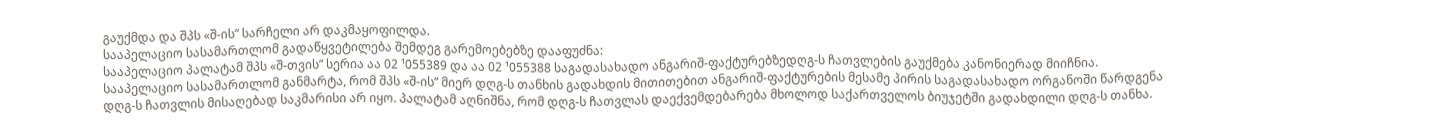გაუქმდა და შპს «შ-ის” სარჩელი არ დაკმაყოფილდა.
სააპელაციო სასამართლომ გადაწყვეტილება შემდეგ გარემოებებზე დააფუძნა:
სააპელაციო პალატამ შპს «შ-თვის” სერია აა 02 ¹055389 და აა 02 ¹055388 საგადასახადო ანგარიშ-ფაქტურებზედღგ-ს ჩათვლების გაუქმება კანონიერად მიიჩნია. სააპელაციო სასამართლომ განმარტა, რომ შპს «შ-ის” მიერ დღგ-ს თანხის გადახდის მითითებით ანგარიშ-ფაქტურების მესამე პირის საგადასახადო ორგანოში წარდგენა დღგ-ს ჩათვლის მისაღებად საკმარისი არ იყო. პალატამ აღნიშნა, რომ დღგ-ს ჩათვლას დაექვემდებარება მხოლოდ საქართველოს ბიუჯეტში გადახდილი დღგ-ს თანხა.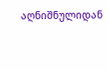აღნიშნულიდან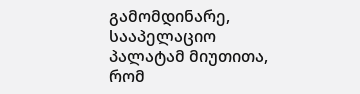გამომდინარე, სააპელაციო პალატამ მიუთითა, რომ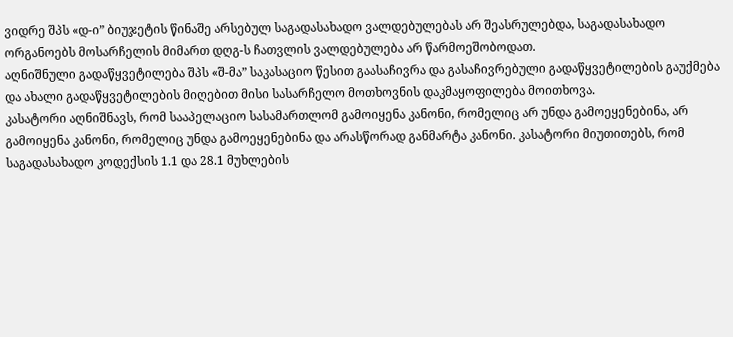ვიდრე შპს «დ-ი” ბიუჯეტის წინაშე არსებულ საგადასახადო ვალდებულებას არ შეასრულებდა, საგადასახადო ორგანოებს მოსარჩელის მიმართ დღგ-ს ჩათვლის ვალდებულება არ წარმოეშობოდათ.
აღნიშნული გადაწყვეტილება შპს «შ-მა” საკასაციო წესით გაასაჩივრა და გასაჩივრებული გადაწყვეტილების გაუქმება და ახალი გადაწყვეტილების მიღებით მისი სასარჩელო მოთხოვნის დაკმაყოფილება მოითხოვა.
კასატორი აღნიშნავს, რომ სააპელაციო სასამართლომ გამოიყენა კანონი, რომელიც არ უნდა გამოეყენებინა, არ გამოიყენა კანონი, რომელიც უნდა გამოეყენებინა და არასწორად განმარტა კანონი. კასატორი მიუთითებს, რომ საგადასახადო კოდექსის 1.1 და 28.1 მუხლების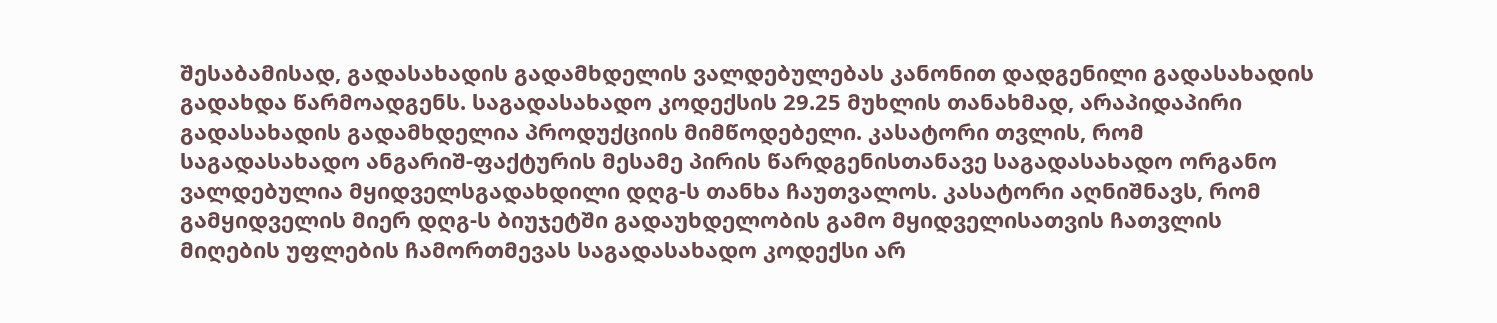შესაბამისად, გადასახადის გადამხდელის ვალდებულებას კანონით დადგენილი გადასახადის გადახდა წარმოადგენს. საგადასახადო კოდექსის 29.25 მუხლის თანახმად, არაპიდაპირი გადასახადის გადამხდელია პროდუქციის მიმწოდებელი. კასატორი თვლის, რომ საგადასახადო ანგარიშ-ფაქტურის მესამე პირის წარდგენისთანავე საგადასახადო ორგანო ვალდებულია მყიდველსგადახდილი დღგ-ს თანხა ჩაუთვალოს. კასატორი აღნიშნავს, რომ გამყიდველის მიერ დღგ-ს ბიუჯეტში გადაუხდელობის გამო მყიდველისათვის ჩათვლის მიღების უფლების ჩამორთმევას საგადასახადო კოდექსი არ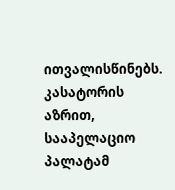ითვალისწინებს. კასატორის აზრით, სააპელაციო პალატამ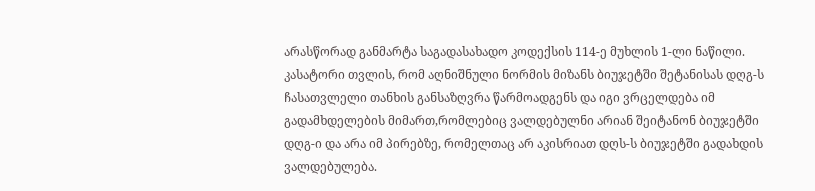არასწორად განმარტა საგადასახადო კოდექსის 114-ე მუხლის 1-ლი ნაწილი. კასატორი თვლის, რომ აღნიშნული ნორმის მიზანს ბიუჯეტში შეტანისას დღგ-ს ჩასათვლელი თანხის განსაზღვრა წარმოადგენს და იგი ვრცელდება იმ გადამხდელების მიმართ,რომლებიც ვალდებულნი არიან შეიტანონ ბიუჯეტში დღგ-ი და არა იმ პირებზე, რომელთაც არ აკისრიათ დღს-ს ბიუჯეტში გადახდის ვალდებულება.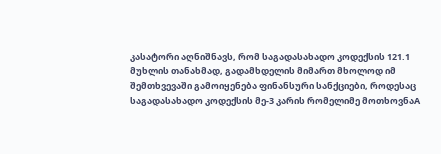კასატორი აღნიშნავს, რომ საგადასახადო კოდექსის 121.1 მუხლის თანახმად, გადამხდელის მიმართ მხოლოდ იმ შემთხვევაში გამოიყენება ფინანსური სანქციები, როდესაც საგადასახადო კოდექსის მე-3 კარის რომელიმე მოთხოვნაA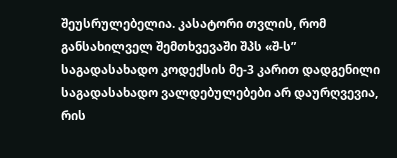შეუსრულებელია. კასატორი თვლის, რომ განსახილველ შემთხვევაში შპს «შ-ს” საგადასახადო კოდექსის მე-3 კარით დადგენილი საგადასახადო ვალდებულებები არ დაურღვევია, რის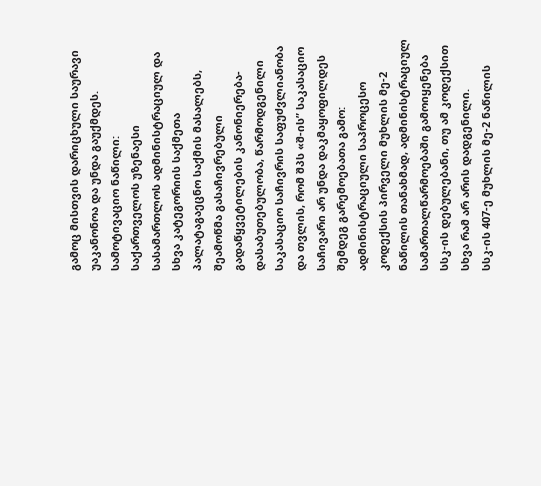გამოც მისთვის დარიცხული საურავი უაკანონოა და უნდა გაუქმდეს.
სამოტივაციო ნაწილი:
საქართველოს უზენაესი სასამართლოს ადმინისტრაციულ და სხვა კატეგორიის საქმეთა პალატაგაეცნო საქმის მასალებს, შეამოწმა გასაჩივრებული გადაწყვეტილების კანონიერება-დასაბუთებულობა, წარმოდგენილი საკასაციო საჩივრის საფუძვლიანობა და თვლის, რომ შპს «შ-ის” საკასაციო საჩივარი არ უნდა დაკმაყოფილდეს შემდეგ გარემოებათა გამო:
ადმინისტრაციული საპროცესო კოდექსის პირველი მუხლის მე-2 ნაწილის თანახმად, ადმინისტრაციულ სამართალწარმოებაში გამოიყენება სსკ-ის დებულებანი, თუ ამ კოდექსით სხვა რამ არ არის დადგენილი.
სსკ-ის 407-ე მუხლის მე-2 ნაწილის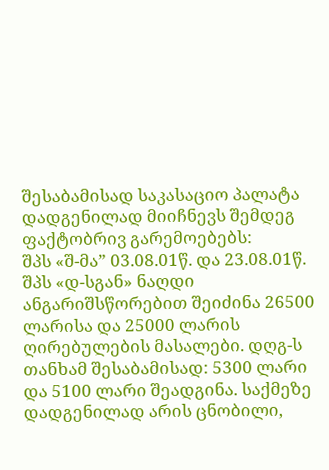შესაბამისად საკასაციო პალატა დადგენილად მიიჩნევს შემდეგ ფაქტობრივ გარემოებებს:
შპს «შ-მა” 03.08.01წ. და 23.08.01წ. შპს «დ-სგან» ნაღდი ანგარიშსწორებით შეიძინა 26500 ლარისა და 25000 ლარის ღირებულების მასალები. დღგ-ს თანხამ შესაბამისად: 5300 ლარი და 5100 ლარი შეადგინა. საქმეზე დადგენილად არის ცნობილი,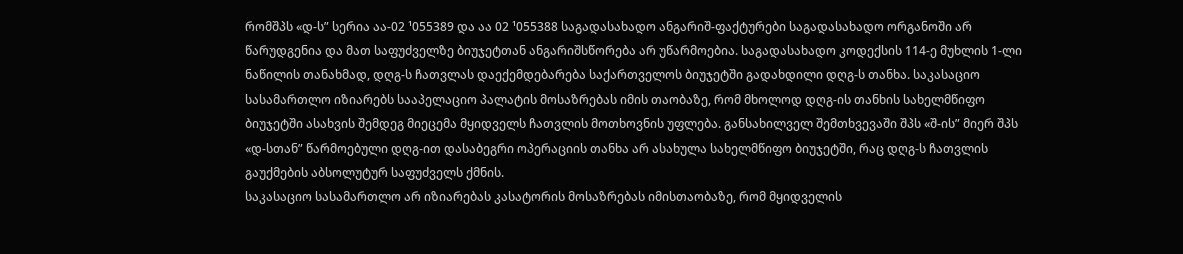რომშპს «დ-ს” სერია აა-02 ¹055389 და აა 02 ¹055388 საგადასახადო ანგარიშ-ფაქტურები საგადასახადო ორგანოში არ წარუდგენია და მათ საფუძველზე ბიუჯეტთან ანგარიშსწორება არ უწარმოებია. საგადასახადო კოდექსის 114-ე მუხლის 1-ლი ნაწილის თანახმად, დღგ-ს ჩათვლას დაექემდებარება საქართველოს ბიუჯეტში გადახდილი დღგ-ს თანხა. საკასაციო სასამართლო იზიარებს სააპელაციო პალატის მოსაზრებას იმის თაობაზე, რომ მხოლოდ დღგ-ის თანხის სახელმწიფო ბიუჯეტში ასახვის შემდეგ მიეცემა მყიდველს ჩათვლის მოთხოვნის უფლება. განსახილველ შემთხვევაში შპს «შ-ის” მიერ შპს «დ-სთან” წარმოებული დღგ-ით დასაბეგრი ოპერაციის თანხა არ ასახულა სახელმწიფო ბიუჯეტში, რაც დღგ-ს ჩათვლის გაუქმების აბსოლუტურ საფუძველს ქმნის.
საკასაციო სასამართლო არ იზიარებას კასატორის მოსაზრებას იმისთაობაზე, რომ მყიდველის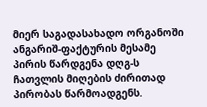მიერ საგადასახადო ორგანოში ანგარიშ-ფაქტურის მესამე პირის წარდგენა დღგ-ს ჩათვლის მიღების ძირითად პირობას წარმოადგენს.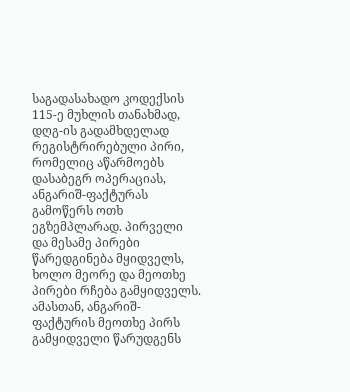საგადასახადო კოდექსის 115-ე მუხლის თანახმად, დღგ-ის გადამხდელად რეგისტრირებული პირი, რომელიც აწარმოებს დასაბეგრ ოპერაციას, ანგარიშ-ფაქტურას გამოწერს ოთხ ეგზემპლარად. პირველი და მესამე პირები წარედგინება მყიდველს, ხოლო მეორე და მეოთხე პირები რჩება გამყიდველს. ამასთან, ანგარიშ-ფაქტურის მეოთხე პირს გამყიდველი წარუდგენს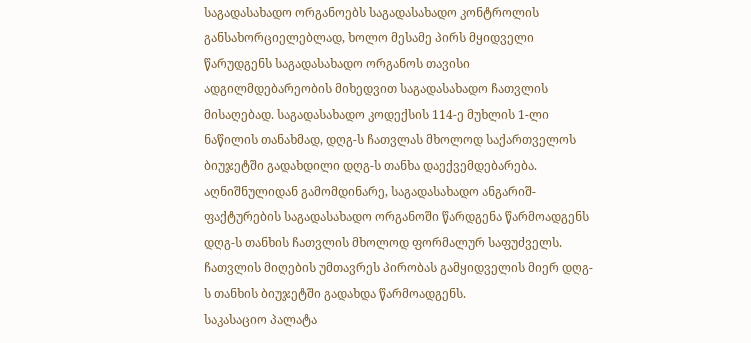საგადასახადო ორგანოებს საგადასახადო კონტროლის განსახორციელებლად, ხოლო მესამე პირს მყიდველი წარუდგენს საგადასახადო ორგანოს თავისი ადგილმდებარეობის მიხედვით საგადასახადო ჩათვლის მისაღებად. საგადასახადო კოდექსის 114-ე მუხლის 1-ლი ნაწილის თანახმად, დღგ-ს ჩათვლას მხოლოდ საქართველოს ბიუჯეტში გადახდილი დღგ-ს თანხა დაექვემდებარება. აღნიშნულიდან გამომდინარე, საგადასახადო ანგარიშ-ფაქტურების საგადასახადო ორგანოში წარდგენა წარმოადგენს დღგ-ს თანხის ჩათვლის მხოლოდ ფორმალურ საფუძველს. ჩათვლის მიღების უმთავრეს პირობას გამყიდველის მიერ დღგ-ს თანხის ბიუჯეტში გადახდა წარმოადგენს.
საკასაციო პალატა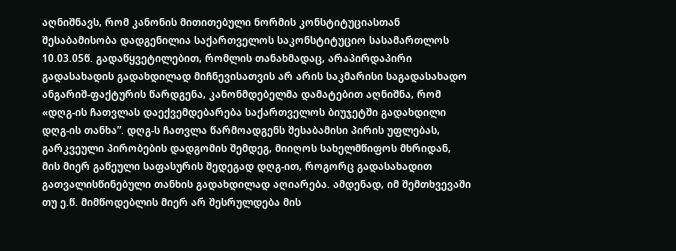აღნიშნავს, რომ კანონის მითითებული ნორმის კონსტიტუციასთან შესაბამისობა დადგენილია საქართველოს საკონსტიტუციო სასამართლოს 10.03.05წ. გადაწყვეტილებით, რომლის თანახმადაც, არაპირდაპირი გადასახადის გადახდილად მიჩნევისათვის არ არის საკმარისი საგადასახადო ანგარიშ-ფაქტურის წარდგენა, კანონმდებელმა დამატებით აღნიშნა, რომ «დღგ-ის ჩათვლას დაექვემდებარება საქართველოს ბიუჯეტში გადახდილი დღგ-ის თანხა”. დღგ-ს ჩათვლა წარმოადგენს შესაბამისი პირის უფლებას, გარკვეული პირობების დადგომის შემდეგ, მიიღოს სახელმწიფოს მხრიდან, მის მიერ გაწეული საფასურის შედეგად დღგ-ით, როგორც გადასახადით გათვალისწინებული თანხის გადახდილად აღიარება. ამდენად, იმ შემთხვევაში თუ ე.წ. მიმწოდებლის მიერ არ შესრულდება მის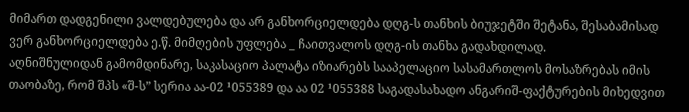მიმართ დადგენილი ვალდებულება და არ განხორციელდება დღგ-ს თანხის ბიუჯეტში შეტანა, შესაბამისად ვერ განხორციელდება ე.წ. მიმღების უფლება _ ჩაითვალოს დღგ-ის თანხა გადახდილად.
აღნიშნულიდან გამომდინარე, საკასაციო პალატა იზიარებს სააპელაციო სასამართლოს მოსაზრებას იმის თაობაზე, რომ შპს «შ-ს” სერია აა-02 ¹055389 და აა 02 ¹055388 საგადასახადო ანგარიშ-ფაქტურების მიხედვით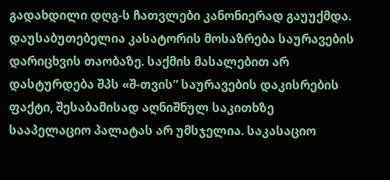გადახდილი დღგ-ს ჩათვლები კანონიერად გაუუქმდა.
დაუსაბუთებელია კასატორის მოსაზრება საურავების დარიცხვის თაობაზე. საქმის მასალებით არ დასტურდება შპს «შ-თვის” საურავების დაკისრების ფაქტი, შესაბამისად აღნიშნულ საკითხზე სააპელაციო პალატას არ უმსჯელია. საკასაციო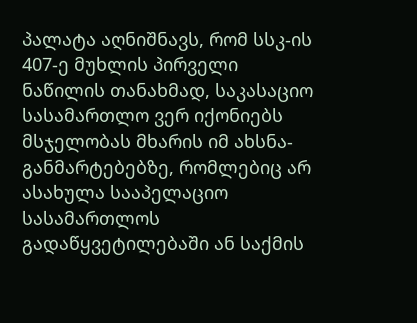პალატა აღნიშნავს, რომ სსკ-ის 407-ე მუხლის პირველი ნაწილის თანახმად, საკასაციო სასამართლო ვერ იქონიებს მსჯელობას მხარის იმ ახსნა-განმარტებებზე, რომლებიც არ ასახულა სააპელაციო სასამართლოს გადაწყვეტილებაში ან საქმის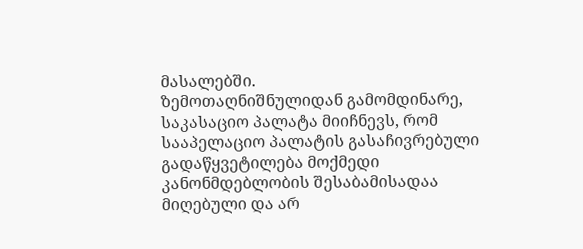მასალებში.
ზემოთაღნიშნულიდან გამომდინარე, საკასაციო პალატა მიიჩნევს, რომ სააპელაციო პალატის გასაჩივრებული გადაწყვეტილება მოქმედი კანონმდებლობის შესაბამისადაა მიღებული და არ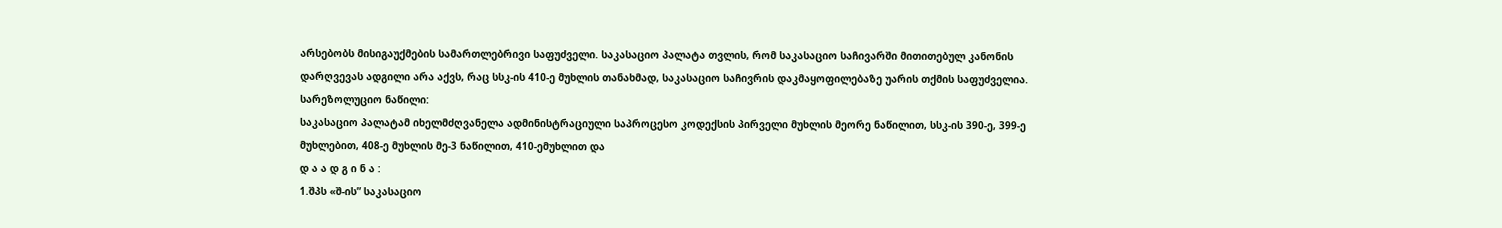არსებობს მისიგაუქმების სამართლებრივი საფუძველი. საკასაციო პალატა თვლის, რომ საკასაციო საჩივარში მითითებულ კანონის დარღვევას ადგილი არა აქვს, რაც სსკ-ის 410-ე მუხლის თანახმად, საკასაციო საჩივრის დაკმაყოფილებაზე უარის თქმის საფუძველია.
სარეზოლუციო ნაწილი:
საკასაციო პალატამ იხელმძღვანელა ადმინისტრაციული საპროცესო კოდექსის პირველი მუხლის მეორე ნაწილით, სსკ-ის 390-ე, 399-ე მუხლებით, 408-ე მუხლის მე-3 ნაწილით, 410-ემუხლით და
დ ა ა დ გ ი ნ ა :
1.შპს «შ-ის” საკასაციო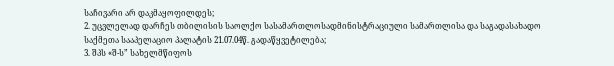საჩივარი არ დაკმაყოფილდეს;
2. უცვლელად დარჩეს თბილისის საოლქო სასამართლოსადმინისტრაციული სამართლისა და საგადასახადო საქმეთა სააპელაციო პალატის 21.07.04წ. გადაწყვეტილება;
3. შპს «შ-ს” სახელმწიფოს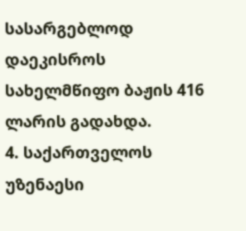სასარგებლოდ დაეკისროს სახელმწიფო ბაჟის 416 ლარის გადახდა.
4. საქართველოს უზენაესი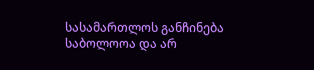სასამართლოს განჩინება საბოლოოა და არ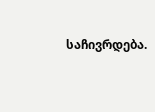საჩივრდება.